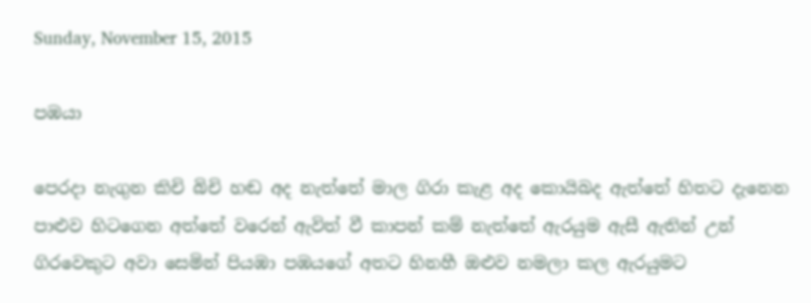Sunday, November 15, 2015

පඹයා

පෙරදා නැගුන කිචි බිචි හඬ අද නැත්තේ මාල ගිරා කැළ අද කොයිබද ඇත්තේ හිතට දැනෙන පාළුව හිටගෙන අත්තේ වරෙන් ඇවිත් වී කාපන් කම් නැත්තේ ඇරයුම ඇසී ඇතින් උන් ගිරවෙකුට අවා සෙමින් පියඹා පඹයගේ අතට හිනහී ඔළුව නමලා කල ඇරයුමට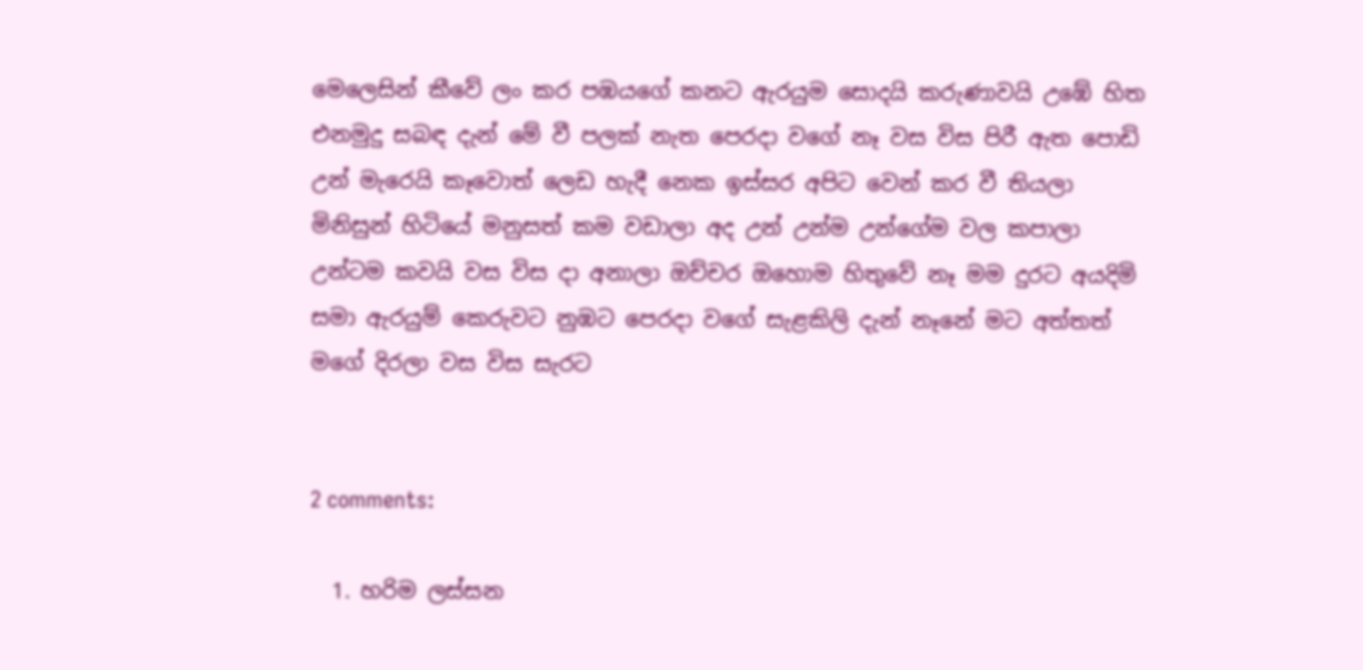මෙලෙසින් කීවේ ලං කර පඹයගේ කනට ඇරයුම සොදයි කරුණාවයි උඹේ හිත එනමුදු සබඳ දැන් මේ වී පලක් නැත පෙරදා වගේ නෑ වස විස පිරී ඇත පොඩි උන් මැරෙයි කෑවොත් ලෙඩ හැදී නෙක ඉස්සර අපිට වෙන් කර වී තියලා මිනිසුන් හිටියේ මනුසත් කම වඩාලා අද උන් උන්ම උන්ගේම වල කපාලා උන්ටම කවයි වස විස දා අනාලා ඔච්චර ඔහොම හිතුවේ නෑ මම දුරට අයදිමි සමා ඇරයුම් කෙරුවට නුඹට පෙරදා වගේ සැළකිලි දැන් නෑනේ මට අත්තත් මගේ දිරලා වස විස සැරට


2 comments:

  1. හරිම ලස්සන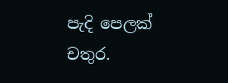පැදි පෙලක් චතුර.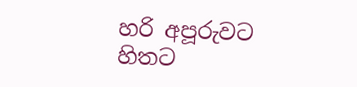හරි අපූරුවට හිතට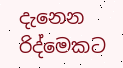දැනෙන රිද්මෙකට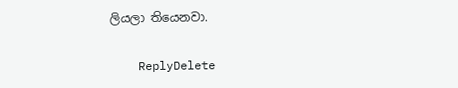ලියලා තියෙනවා.

    ReplyDelete